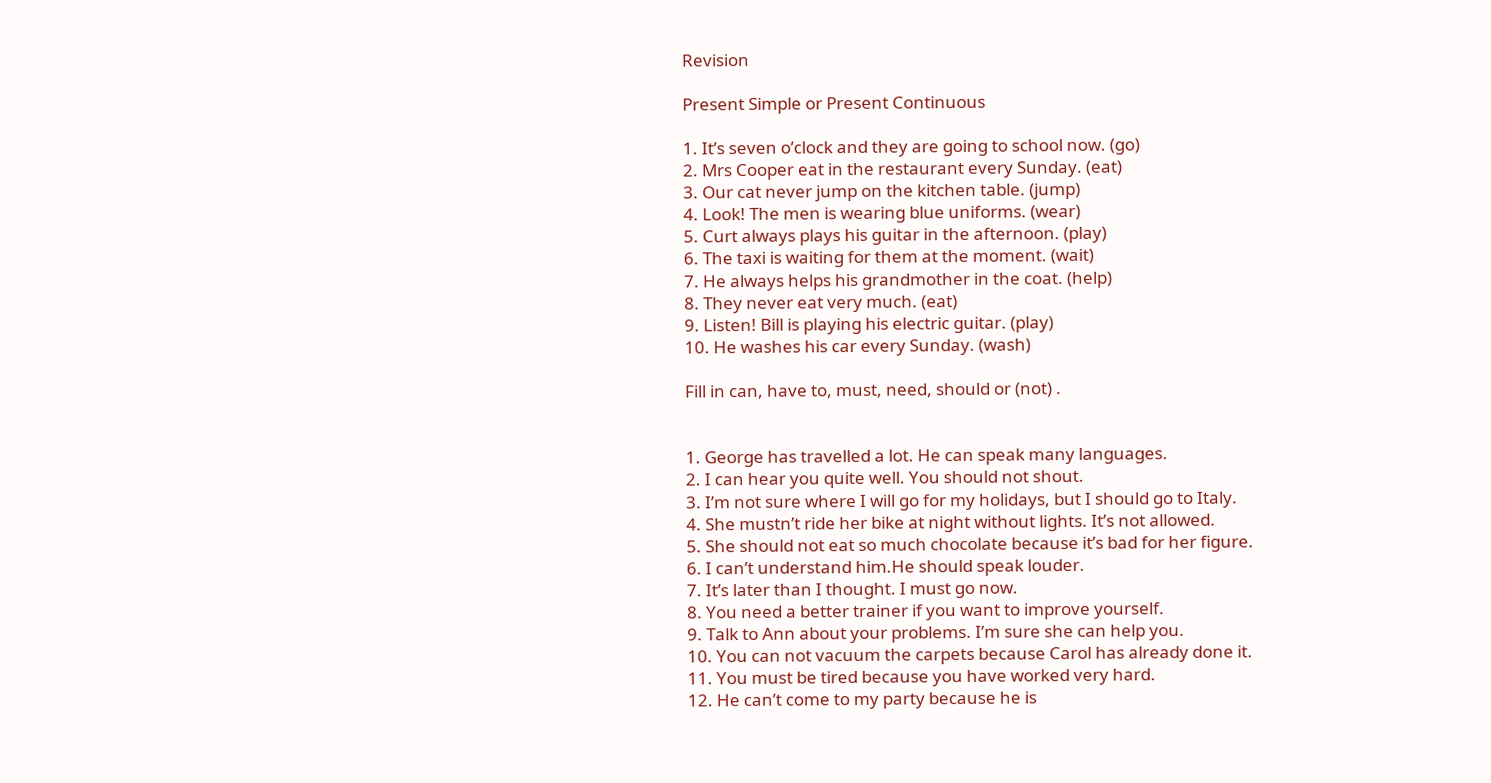Revision

Present Simple or Present Continuous

1. It’s seven o’clock and they are going to school now. (go)
2. Mrs Cooper eat in the restaurant every Sunday. (eat)
3. Our cat never jump on the kitchen table. (jump)
4. Look! The men is wearing blue uniforms. (wear)
5. Curt always plays his guitar in the afternoon. (play)
6. The taxi is waiting for them at the moment. (wait)
7. He always helps his grandmother in the coat. (help)
8. They never eat very much. (eat)
9. Listen! Bill is playing his electric guitar. (play)
10. He washes his car every Sunday. (wash)

Fill in can, have to, must, need, should or (not) .


1. George has travelled a lot. He can speak many languages.
2. I can hear you quite well. You should not shout.
3. I’m not sure where I will go for my holidays, but I should go to Italy.
4. She mustn’t ride her bike at night without lights. It’s not allowed.
5. She should not eat so much chocolate because it’s bad for her figure.
6. I can’t understand him.He should speak louder.
7. It’s later than I thought. I must go now.
8. You need a better trainer if you want to improve yourself.
9. Talk to Ann about your problems. I’m sure she can help you.
10. You can not vacuum the carpets because Carol has already done it.
11. You must be tired because you have worked very hard.
12. He can’t come to my party because he is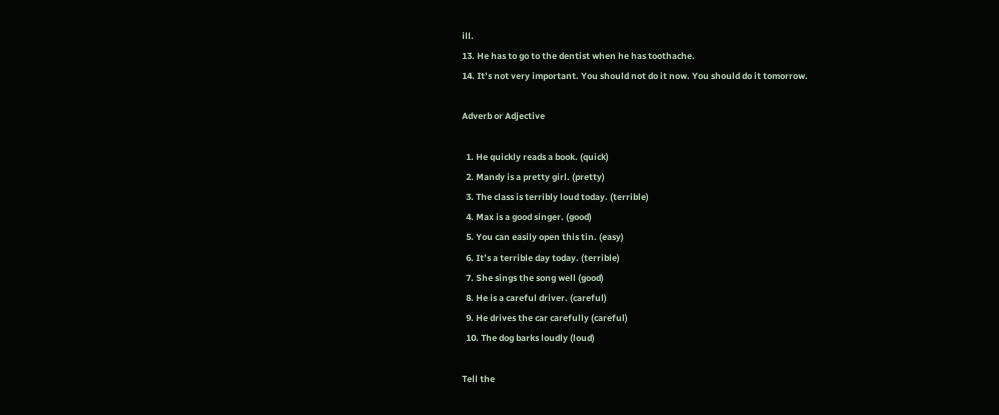ill.
13. He has to go to the dentist when he has toothache.
14. It’s not very important. You should not do it now. You should do it tomorrow.

Adverb or Adjective

  1. He quickly reads a book. (quick)
  2. Mandy is a pretty girl. (pretty)
  3. The class is terribly loud today. (terrible)
  4. Max is a good singer. (good)
  5. You can easily open this tin. (easy)
  6. It’s a terrible day today. (terrible)
  7. She sings the song well (good)
  8. He is a careful driver. (careful)
  9. He drives the car carefully (careful)
  10. The dog barks loudly (loud)

Tell the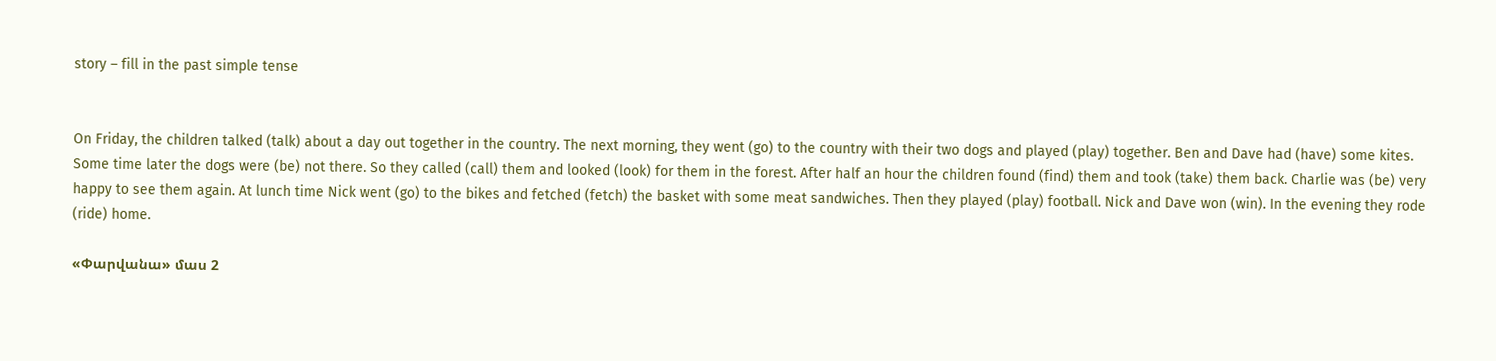story – fill in the past simple tense


On Friday, the children talked (talk) about a day out together in the country. The next morning, they went (go) to the country with their two dogs and played (play) together. Ben and Dave had (have) some kites. Some time later the dogs were (be) not there. So they called (call) them and looked (look) for them in the forest. After half an hour the children found (find) them and took (take) them back. Charlie was (be) very happy to see them again. At lunch time Nick went (go) to the bikes and fetched (fetch) the basket with some meat sandwiches. Then they played (play) football. Nick and Dave won (win). In the evening they rode (ride) home.

«Փարվանա» մաս 2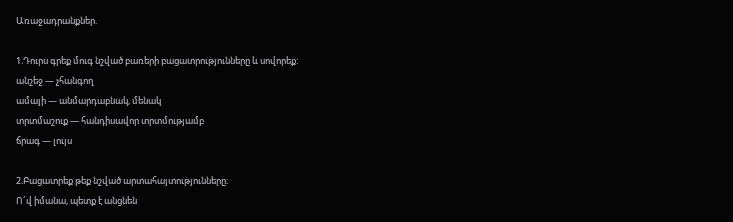Առաջադրանքներ.

1.Դուրս գրեք մուգ նշված բառերի բացատրությունները և սովորեք:
անշեջ — չհանգող
ամայի — անմարդաբնակ, մենակ
տրտմաշուք — հանդիսավոր տրտմությամբ
ճրագ — լույս

2.Բացատրեք թեք նշված արտահայտությունները։
Ո՜վ իմանա, պետք է անցնեն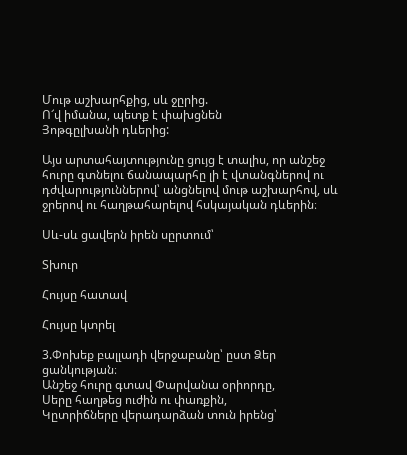Մութ աշխարհքից, սև ջըրից.
Ո՜վ իմանա, պետք է փախցնեն
Յոթգըլխանի դևերից:

Այս արտահայտությունը ցույց է տալիս, որ անշեջ հուրը գտնելու ճանապարհը լի է վտանգներով ու դժվարություններով՝ անցնելով մութ աշխարհով, սև ջրերով ու հաղթահարելով հսկայական դևերին։

Սև-սև ցավերն իրեն սըրտում՝

Տխուր

Հույսը հատավ

Հույսը կտրել

3.Փոխեք բալլադի վերջաբանը՝ ըստ Ձեր ցանկության։
Անշեջ հուրը գտավ Փարվանա օրիորդը,
Սերը հաղթեց ուժին ու փառքին,
Կըտրիճները վերադարձան տուն իրենց՝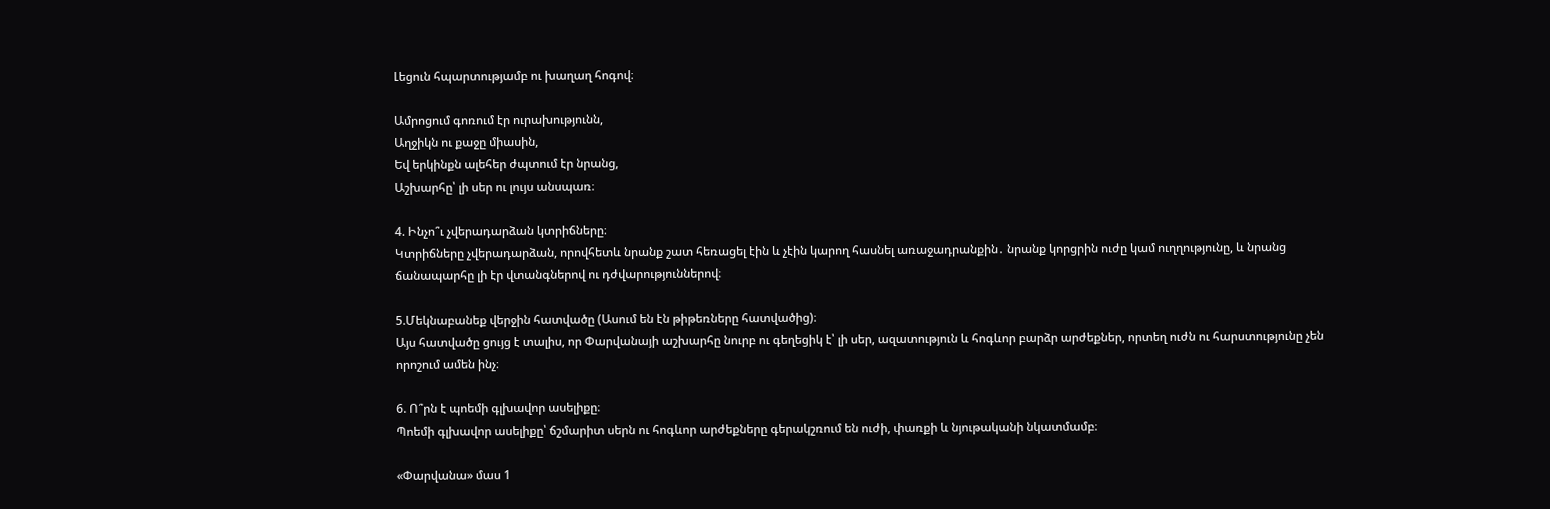Լեցուն հպարտությամբ ու խաղաղ հոգով։

Ամրոցում գոռում էր ուրախությունն,
Աղջիկն ու քաջը միասին,
Եվ երկինքն ալեհեր ժպտում էր նրանց,
Աշխարհը՝ լի սեր ու լույս անսպառ։

4. Ինչո՞ւ չվերադարձան կտրիճները։
Կտրիճները չվերադարձան, որովհետև նրանք շատ հեռացել էին և չէին կարող հասնել առաջադրանքին․ նրանք կորցրին ուժը կամ ուղղությունը, և նրանց ճանապարհը լի էր վտանգներով ու դժվարություններով։

5.Մեկնաբանեք վերջին հատվածը (Ասում են էն թիթեռները հատվածից)։
Այս հատվածը ցույց է տալիս, որ Փարվանայի աշխարհը նուրբ ու գեղեցիկ է՝ լի սեր, ազատություն և հոգևոր բարձր արժեքներ, որտեղ ուժն ու հարստությունը չեն որոշում ամեն ինչ։

6. Ո՞րն է պոեմի գլխավոր ասելիքը։
Պոեմի գլխավոր ասելիքը՝ ճշմարիտ սերն ու հոգևոր արժեքները գերակշռում են ուժի, փառքի և նյութականի նկատմամբ։

«Փարվանա» մաս 1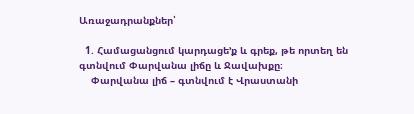Առաջադրանքներ՝

  1. Համացանցում կարդացե’ք և գրեք, թե որտեղ են գտնվում Փարվանա լիճը և Ջավախքը։
    Փարվանա լիճ – գտնվում է Վրաստանի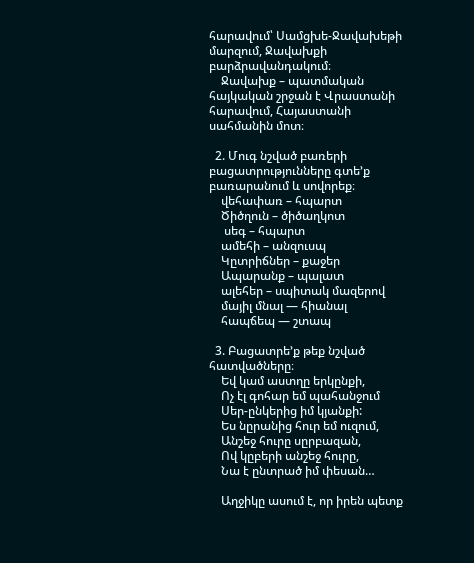հարավում՝ Սամցխե-Ջավախեթի մարզում, Ջավախքի բարձրավանդակում։
    Ջավախք – պատմական հայկական շրջան է Վրաստանի հարավում, Հայաստանի սահմանին մոտ։

  2. Մուգ նշված բառերի բացատրությունները գտե’ք բառարանում և սովորեք։
    վեհափառ – հպարտ
    Ծիծղուն – ծիծաղկոտ
     սեգ – հպարտ
    ամեհի – անզուսպ
    Կըտրիճներ – քաջեր
    Ապարանք – պալատ
    ալեհեր – սպիտակ մազերով
    մայիլ մնալ — հիանալ
    հապճեպ — շտապ

  3. Բացատրե’ք թեք նշված հատվածները։
    Եվ կամ աստղը երկընքի,
    Ոչ էլ գոհար եմ պահանջում
    Սեր-ընկերից իմ կյանքի:
    Ես նըրանից հուր եմ ուզում,
    Անշեջ հուրը սըրբազան,
    Ով կըբերի անշեջ հուրը,
    Նա է ընտրած իմ փեսան…

    Աղջիկը ասում է, որ իրեն պետք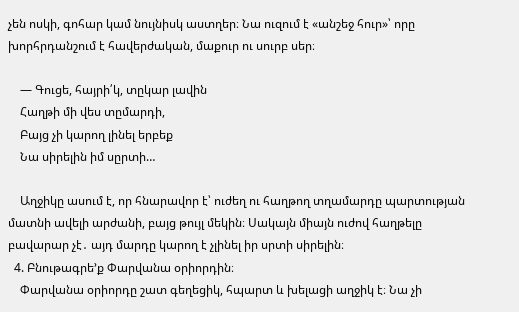չեն ոսկի, գոհար կամ նույնիսկ աստղեր։ Նա ուզում է «անշեջ հուր»՝ որը խորհրդանշում է հավերժական, մաքուր ու սուրբ սեր։

    — Գուցե, հայրի՛կ, տըկար լավին
    Հաղթի մի վես տըմարդի,
    Բայց չի կարող լինել երբեք
    Նա սիրելին իմ սըրտի…

    Աղջիկը ասում է, որ հնարավոր է՝ ուժեղ ու հաղթող տղամարդը պարտության մատնի ավելի արժանի, բայց թույլ մեկին։ Սակայն միայն ուժով հաղթելը բավարար չէ․ այդ մարդը կարող է չլինել իր սրտի սիրելին։
  4. Բնութագրե’ք Փարվանա օրիորդին։
    Փարվանա օրիորդը շատ գեղեցիկ, հպարտ և խելացի աղջիկ է։ Նա չի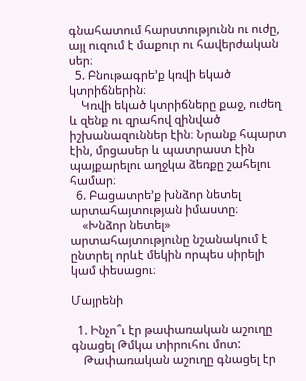գնահատում հարստությունն ու ուժը, այլ ուզում է մաքուր ու հավերժական սեր։
  5. Բնութագրե’ք կռվի եկած կտրիճներին։
    Կռվի եկած կտրիճները քաջ, ուժեղ և զենք ու զրահով զինված իշխանազուններ էին։ Նրանք հպարտ էին, մրցասեր և պատրաստ էին պայքարելու աղջկա ձեռքը շահելու համար։
  6. Բացատրե’ք խնձոր նետել արտահայտության իմաստը։
    «Խնձոր նետել» արտահայտությունը նշանակում է ընտրել որևէ մեկին որպես սիրելի կամ փեսացու։

Մայրենի

  1. Ինչո՞ւ էր թափառական աշուղը գնացել Թմկա տիրուհու մոտ:
    Թափառական աշուղը գնացել էր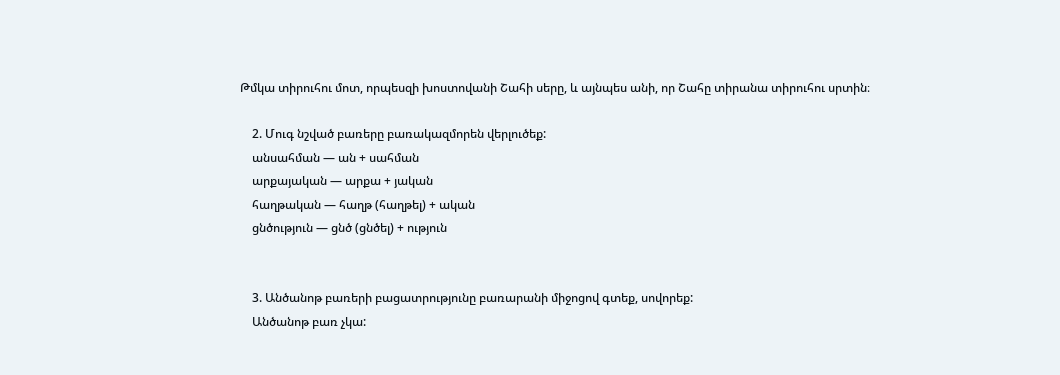Թմկա տիրուհու մոտ, որպեսզի խոստովանի Շահի սերը, և այնպես անի, որ Շահը տիրանա տիրուհու սրտին։

    2. Մուգ նշված բառերը բառակազմորեն վերլուծեք:
    անսահման — ան + սահման
    արքայական — արքա + յական
    հաղթական — հաղթ (հաղթել) + ական
    ցնծություն — ցնծ (ցնծել) + ություն


    3. Անծանոթ բառերի բացատրությունը բառարանի միջոցով գտեք, սովորեք:
    Անծանոթ բառ չկա: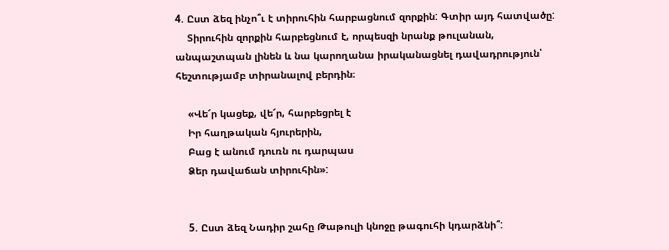4. Ըստ ձեզ ինչո՞ւ է տիրուհին հարբացնում զորքին: Գտիր այդ հատվածը:
    Տիրուհին զորքին հարբեցնում է, որպեսզի նրանք թուլանան, անպաշտպան լինեն և նա կարողանա իրականացնել դավադրություն՝ հեշտությամբ տիրանալով բերդին։

    «Վե՜ր կացեք, վե՜ր, հարբեցրել է
    Իր հաղթական հյուրերին,
    Բաց է անում դուռն ու դարպաս
    Ձեր դավաճան տիրուհին»:


    5. Ըստ ձեզ Նադիր շահը Թաթուլի կնոջը թագուհի կդարձնի՞: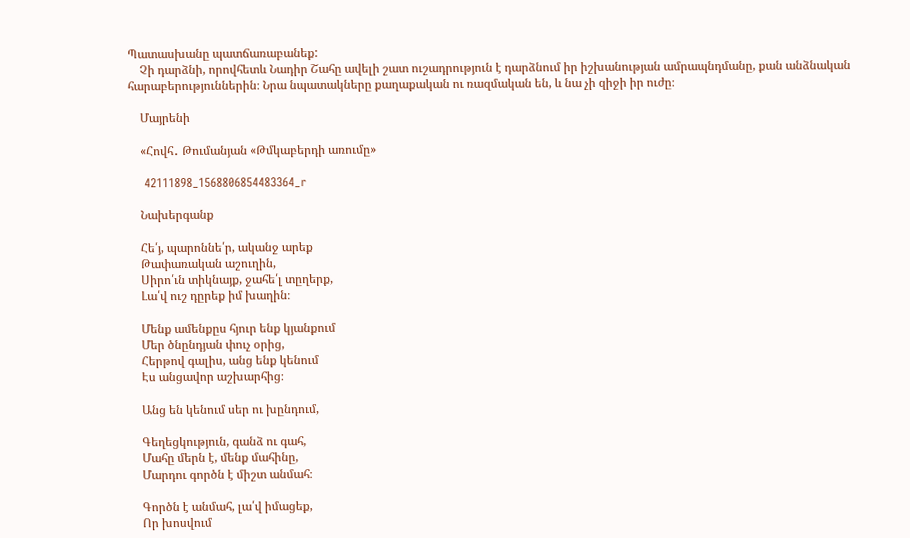Պատասխանը պատճառաբանեք:
    Չի դարձնի, որովհետև Նադիր Շահը ավելի շատ ուշադրություն է դարձնում իր իշխանության ամրապնդմանը, քան անձնական հարաբերություններին։ Նրա նպատակները քաղաքական ու ռազմական են, և նա չի զիջի իր ուժը։

    Մայրենի

    «Հովհ․ Թումանյան «Թմկաբերդի առումը»

    42111898_1568806854483364_r

    Նախերգանք

    Հե՛յ, պարոննե՛ր, ականջ արեք
    Թափառական աշուղին,
    Սիրո՛ւն տիկնայք, ջահե՛լ տըղերք,
    Լա՛վ ուշ դըրեք իմ խաղին։

    Մենք ամենքըս հյուր ենք կյանքում
    Մեր ծնընդյան փուչ օրից,
    Հերթով գալիս, անց ենք կենում
    Էս անցավոր աշխարհից։

    Անց են կենում սեր ու խընդում,

    Գեղեցկություն, գանձ ու գահ,
    Մահը մերն է, մենք մահինը,
    Մարդու գործն է միշտ անմահ։

    Գործն է անմահ, լա՛վ իմացեք,
    Որ խոսվում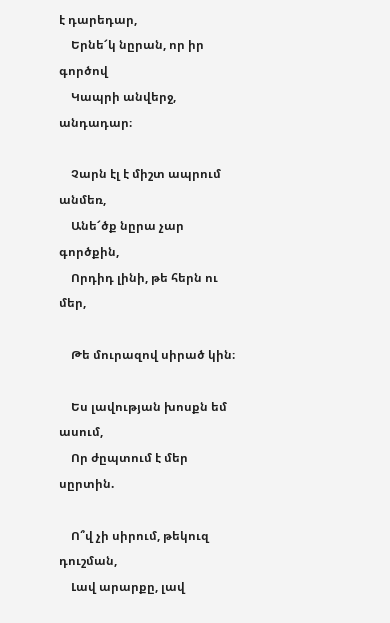է դարեդար,
    Երնե՜կ նըրան, որ իր գործով
    Կապրի անվերջ, անդադար։

    Չարն էլ է միշտ ապրում անմեռ,
    Անե՜ծք նըրա չար գործքին,
    Որդիդ լինի, թե հերն ու մեր,

    Թե մուրազով սիրած կին։

    Ես լավության խոսքն եմ ասում,
    Որ ժըպտում է մեր սըրտին.

    Ո՞վ չի սիրում, թեկուզ դուշման,
    Լավ արարքը, լավ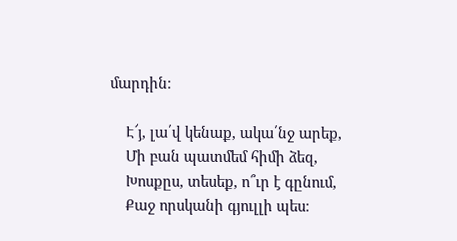մարդին։

    Է՜յ, լա՛վ կենաք, ակա՛նջ արեք,
    Մի բան պատմեմ հիմի ձեզ,
    Խոսքըս, տեսեք, ո՞ւր է գընում,
    Քաջ որսկանի գյուլլի պես։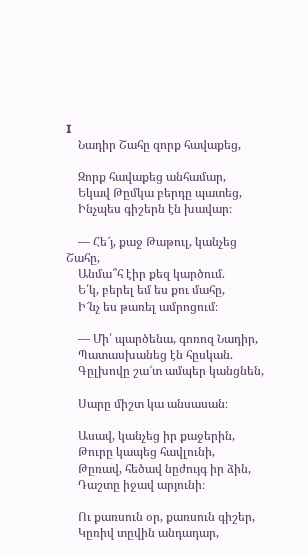I
    Նադիր Շահը զորք հավաքեց,

    Զորք հավաքեց անհամար,
    Եկավ Թըմկա բերդը պատեց,
    Ինչպես գիշերն էն խավար։

    — Հե՜յ, քաջ Թաթուլ, կանչեց Շահը,
    Անմա՞հ էիր քեզ կարծում.
    Ե՛կ, բերել եմ ես քու մահը,
    Ի՜նչ ես թառել ամրոցում։

    — Մի՛ պարծենա, գոռոզ Նադիր,
    Պատասխանեց էն հըսկան.
    Գըլխովը շա՜տ ամպեր կանցնեն,

    Սարը միշտ կա անսասան։

    Ասավ, կանչեց իր քաջերին,
    Թուրը կապեց հավլունի,
    Թըռավ, հեծավ նըժույգ իր ձին,
    Դաշտը իջավ արյունի։

    Ու քառսուն օր, քառսուն գիշեր,
    Կըռիվ տըվին անդադար,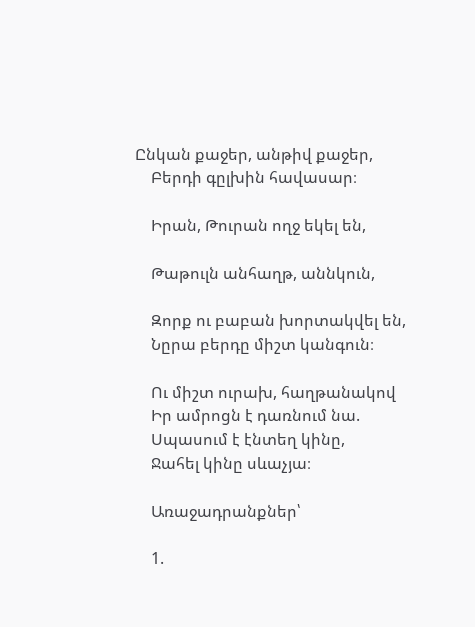Ընկան քաջեր, անթիվ քաջեր,
    Բերդի գըլխին հավասար։

    Իրան, Թուրան ողջ եկել են,

    Թաթուլն անհաղթ, աննկուն,

    Զորք ու բաբան խորտակվել են,
    Նըրա բերդը միշտ կանգուն։

    Ու միշտ ուրախ, հաղթանակով
    Իր ամրոցն է դառնում նա.
    Սպասում է էնտեղ կինը,
    Ջահել կինը սևաչյա։

    Առաջադրանքներ՝

    1.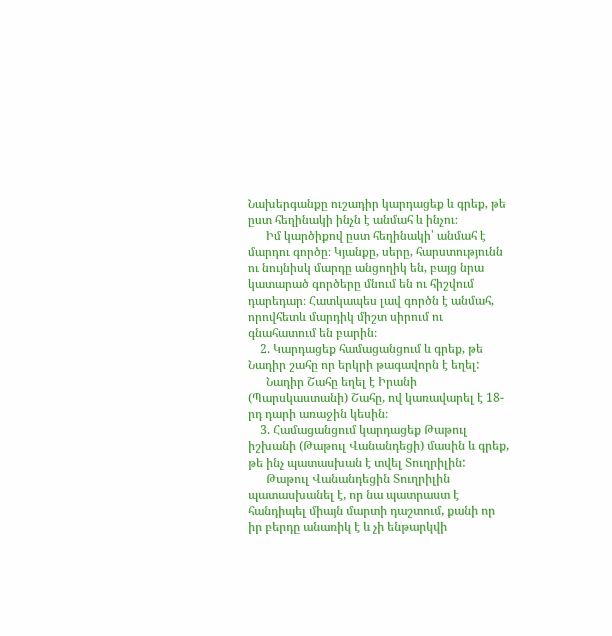Նախերգանքը ուշադիր կարդացեք և գրեք, թե ըստ հեղինակի ինչն է անմահ և ինչու։
      Իմ կարծիքով ըստ հեղինակի՝ անմահ է մարդու գործը։ Կյանքը, սերը, հարստությունն ու նույնիսկ մարդը անցողիկ են, բայց նրա կատարած գործերը մնում են ու հիշվում դարեդար։ Հատկապես լավ գործն է անմահ, որովհետև մարդիկ միշտ սիրում ու գնահատում են բարին։
    2. Կարդացեք համացանցում և գրեք, թե Նադիր շահը որ երկրի թագավորն է եղել:
      Նադիր Շահը եղել է Իրանի (Պարսկաստանի) Շահը, ով կառավարել է 18-րդ դարի առաջին կեսին։
    3. Համացանցում կարդացեք Թաթուլ իշխանի (Թաթուլ Վանանդեցի) մասին և գրեք, թե ինչ պատասխան է տվել Տուղրիլին:
      Թաթուլ Վանանդեցին Տուղրիլին պատասխանել է, որ նա պատրաստ է հանդիպել միայն մարտի դաշտում, քանի որ իր բերդը անառիկ է և չի ենթարկվի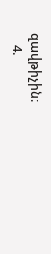զավթիչին։
    4.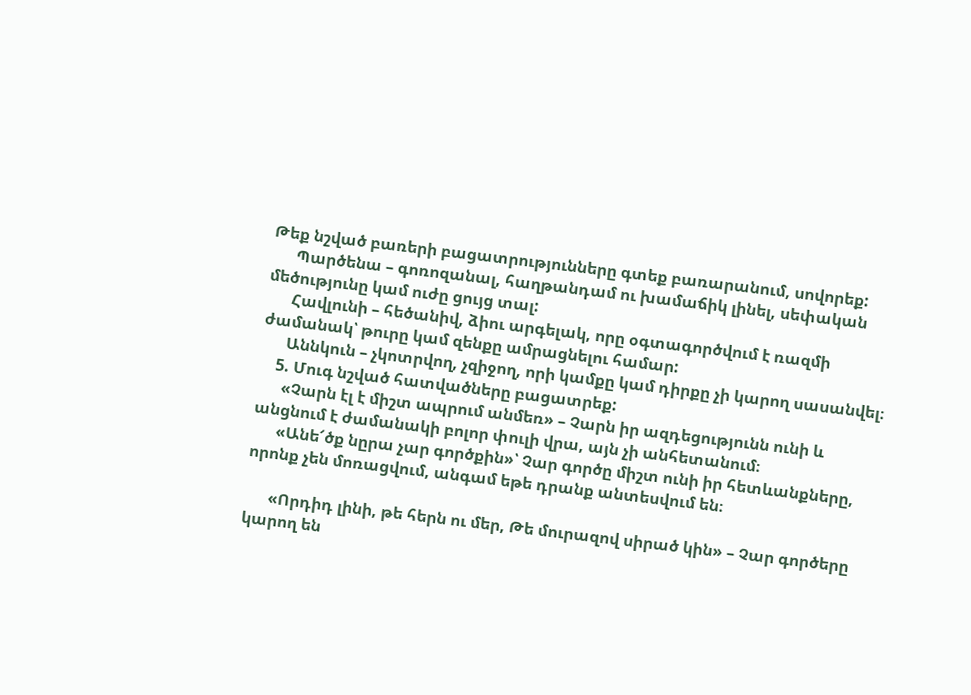Թեք նշված բառերի բացատրությունները գտեք բառարանում, սովորեք:
      Պարծենա – գոռոզանալ, հաղթանդամ ու խամաճիկ լինել, սեփական մեծությունը կամ ուժը ցույց տալ:
      Հավլունի – հեծանիվ, ձիու արգելակ, որը օգտագործվում է ռազմի ժամանակ՝ թուրը կամ զենքը ամրացնելու համար:
      Աննկուն – չկոտրվող, չզիջող, որի կամքը կամ դիրքը չի կարող սասանվել։
    5. Մուգ նշված հատվածները բացատրեք:
      «Չարն էլ է միշտ ապրում անմեռ» – Չարն իր ազդեցությունն ունի և անցնում է ժամանակի բոլոր փուլի վրա, այն չի անհետանում։
      «Անե՜ծք նըրա չար գործքին»՝ Չար գործը միշտ ունի իր հետևանքները, որոնք չեն մոռացվում, անգամ եթե դրանք անտեսվում են։

      «Որդիդ լինի, թե հերն ու մեր, Թե մուրազով սիրած կին» – Չար գործերը կարող են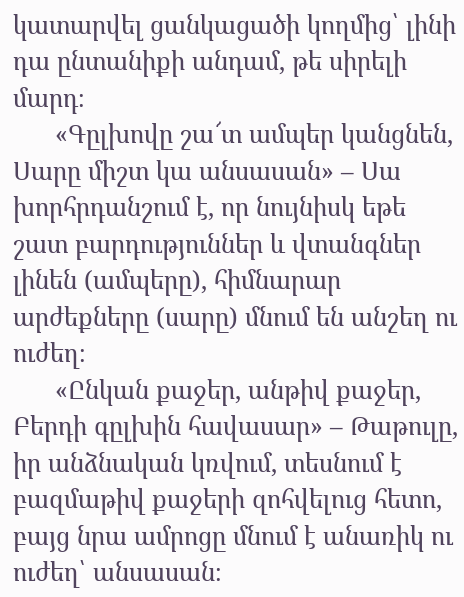կատարվել ցանկացածի կողմից՝ լինի դա ընտանիքի անդամ, թե սիրելի մարդ։
      «Գըլխովը շա՜տ ամպեր կանցնեն, Սարը միշտ կա անսասան» – Սա խորհրդանշում է, որ նույնիսկ եթե շատ բարդություններ և վտանգներ լինեն (ամպերը), հիմնարար արժեքները (սարը) մնում են անշեղ ու ուժեղ։
      «Ընկան քաջեր, անթիվ քաջեր, Բերդի գըլխին հավասար» – Թաթուլը, իր անձնական կռվում, տեսնում է բազմաթիվ քաջերի զոհվելուց հետո, բայց նրա ամրոցը մնում է անառիկ ու ուժեղ՝ անսասան։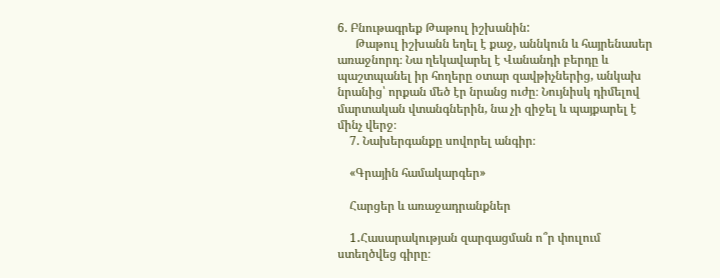6. Բնութագրեք Թաթուլ իշխանին:
      Թաթուլ իշխանն եղել է քաջ, աննկուն և հայրենասեր առաջնորդ։ Նա ղեկավարել է Վանանդի բերդը և պաշտպանել իր հողերը օտար զավթիչներից, անկախ նրանից՝ որքան մեծ էր նրանց ուժը։ Նույնիսկ դիմելով մարտական վտանգներին, նա չի զիջել և պայքարել է մինչ վերջ։
    7. Նախերգանքը սովորել անգիր։

    «Գրային համակարգեր»

    Հարցեր և առաջադրանքներ

    1․Հասարակության զարգացման ո՞ր փուլում ստեղծվեց գիրը։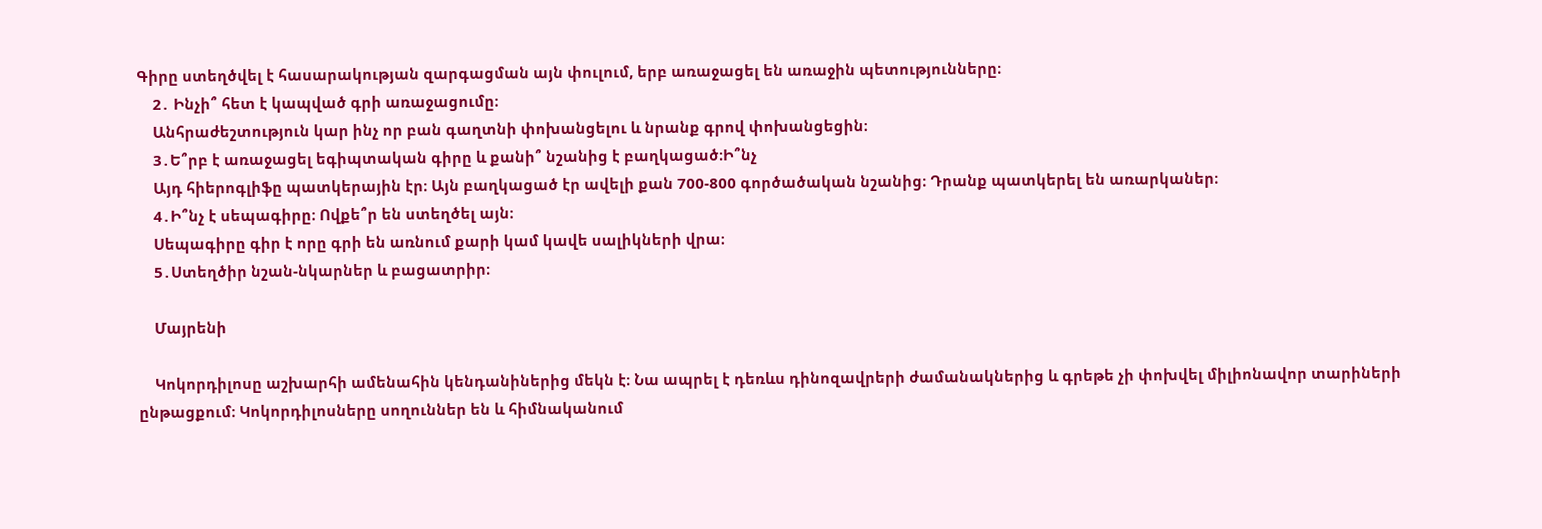Գիրը ստեղծվել է հասարակության զարգացման այն փուլում, երբ առաջացել են առաջին պետությունները։
    2․ Ինչի՞ հետ է կապված գրի առաջացումը։
    Անհրաժեշտություն կար ինչ որ բան գաղտնի փոխանցելու և նրանք գրով փոխանցեցին։
    3․Ե՞րբ է առաջացել եգիպտական գիրը և քանի՞ նշանից է բաղկացած։Ի՞նչ
    Այդ հիերոգլիֆը պատկերային էր։ Այն բաղկացած էր ավելի քան 700-800 գործածական նշանից։ Դրանք պատկերել են առարկաներ։
    4․Ի՞նչ է սեպագիրը։ Ովքե՞ր են ստեղծել այն։
    Սեպագիրը գիր է որը գրի են առնում քարի կամ կավե սալիկների վրա։
    5․Ստեղծիր նշան-նկարներ և բացատրիր։

    Մայրենի

    Կոկորդիլոսը աշխարհի ամենահին կենդանիներից մեկն է։ Նա ապրել է դեռևս դինոզավրերի ժամանակներից և գրեթե չի փոխվել միլիոնավոր տարիների ընթացքում։ Կոկորդիլոսները սողուններ են և հիմնականում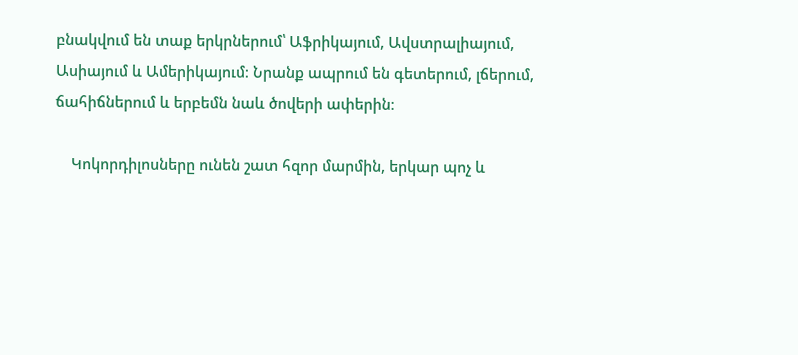բնակվում են տաք երկրներում՝ Աֆրիկայում, Ավստրալիայում, Ասիայում և Ամերիկայում։ Նրանք ապրում են գետերում, լճերում, ճահիճներում և երբեմն նաև ծովերի ափերին։

    Կոկորդիլոսները ունեն շատ հզոր մարմին, երկար պոչ և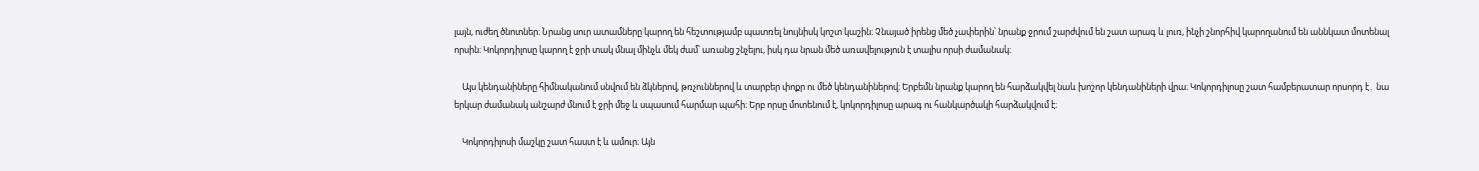լայն, ուժեղ ծնոտներ։ Նրանց սուր ատամները կարող են հեշտությամբ պատռել նույնիսկ կոշտ կաշին։ Չնայած իրենց մեծ չափերին՝ նրանք ջրում շարժվում են շատ արագ և լուռ, ինչի շնորհիվ կարողանում են աննկատ մոտենալ որսին։ Կոկորդիլոսը կարող է ջրի տակ մնալ մինչև մեկ ժամ՝ առանց շնչելու, իսկ դա նրան մեծ առավելություն է տալիս որսի ժամանակ։

    Այս կենդանիները հիմնականում սնվում են ձկներով, թռչուններով և տարբեր փոքր ու մեծ կենդանիներով։ Երբեմն նրանք կարող են հարձակվել նաև խոշոր կենդանիների վրա։ Կոկորդիլոսը շատ համբերատար որսորդ է․ նա երկար ժամանակ անշարժ մնում է ջրի մեջ և սպասում հարմար պահի։ Երբ որսը մոտենում է, կոկորդիլոսը արագ ու հանկարծակի հարձակվում է։

    Կոկորդիլոսի մաշկը շատ հաստ է և ամուր։ Այն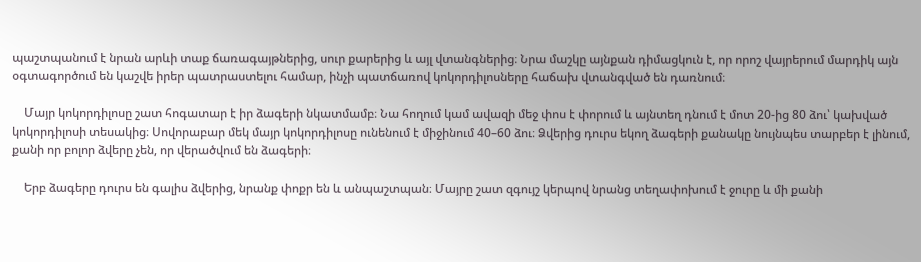պաշտպանում է նրան արևի տաք ճառագայթներից, սուր քարերից և այլ վտանգներից։ Նրա մաշկը այնքան դիմացկուն է, որ որոշ վայրերում մարդիկ այն օգտագործում են կաշվե իրեր պատրաստելու համար, ինչի պատճառով կոկորդիլոսները հաճախ վտանգված են դառնում։

    Մայր կոկորդիլոսը շատ հոգատար է իր ձագերի նկատմամբ։ Նա հողում կամ ավազի մեջ փոս է փորում և այնտեղ դնում է մոտ 20-ից 80 ձու՝ կախված կոկորդիլոսի տեսակից։ Սովորաբար մեկ մայր կոկորդիլոսը ունենում է միջինում 40–60 ձու։ Ձվերից դուրս եկող ձագերի քանակը նույնպես տարբեր է լինում, քանի որ բոլոր ձվերը չեն, որ վերածվում են ձագերի։

    Երբ ձագերը դուրս են գալիս ձվերից, նրանք փոքր են և անպաշտպան։ Մայրը շատ զգույշ կերպով նրանց տեղափոխում է ջուրը և մի քանի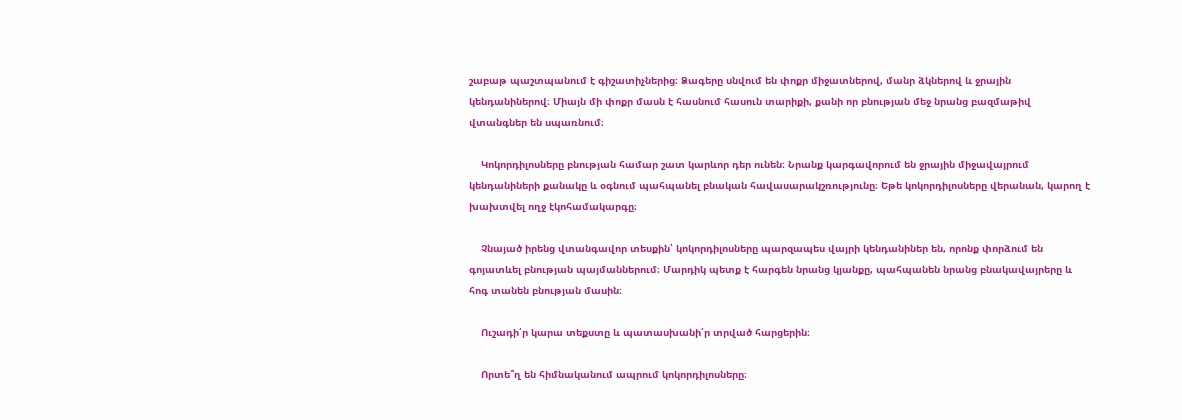շաբաթ պաշտպանում է գիշատիչներից։ Ձագերը սնվում են փոքր միջատներով, մանր ձկներով և ջրային կենդանիներով։ Միայն մի փոքր մասն է հասնում հասուն տարիքի, քանի որ բնության մեջ նրանց բազմաթիվ վտանգներ են սպառնում։

    Կոկորդիլոսները բնության համար շատ կարևոր դեր ունեն։ Նրանք կարգավորում են ջրային միջավայրում կենդանիների քանակը և օգնում պահպանել բնական հավասարակշռությունը։ Եթե կոկորդիլոսները վերանան, կարող է խախտվել ողջ էկոհամակարգը։

    Չնայած իրենց վտանգավոր տեսքին՝ կոկորդիլոսները պարզապես վայրի կենդանիներ են, որոնք փորձում են գոյատևել բնության պայմաններում։ Մարդիկ պետք է հարգեն նրանց կյանքը, պահպանեն նրանց բնակավայրերը և հոգ տանեն բնության մասին։

    Ուշադի՛ր կարա տեքստը և պատասխանի՛ր տրված հարցերին։

    Որտե՞ղ են հիմնականում ապրում կոկորդիլոսները։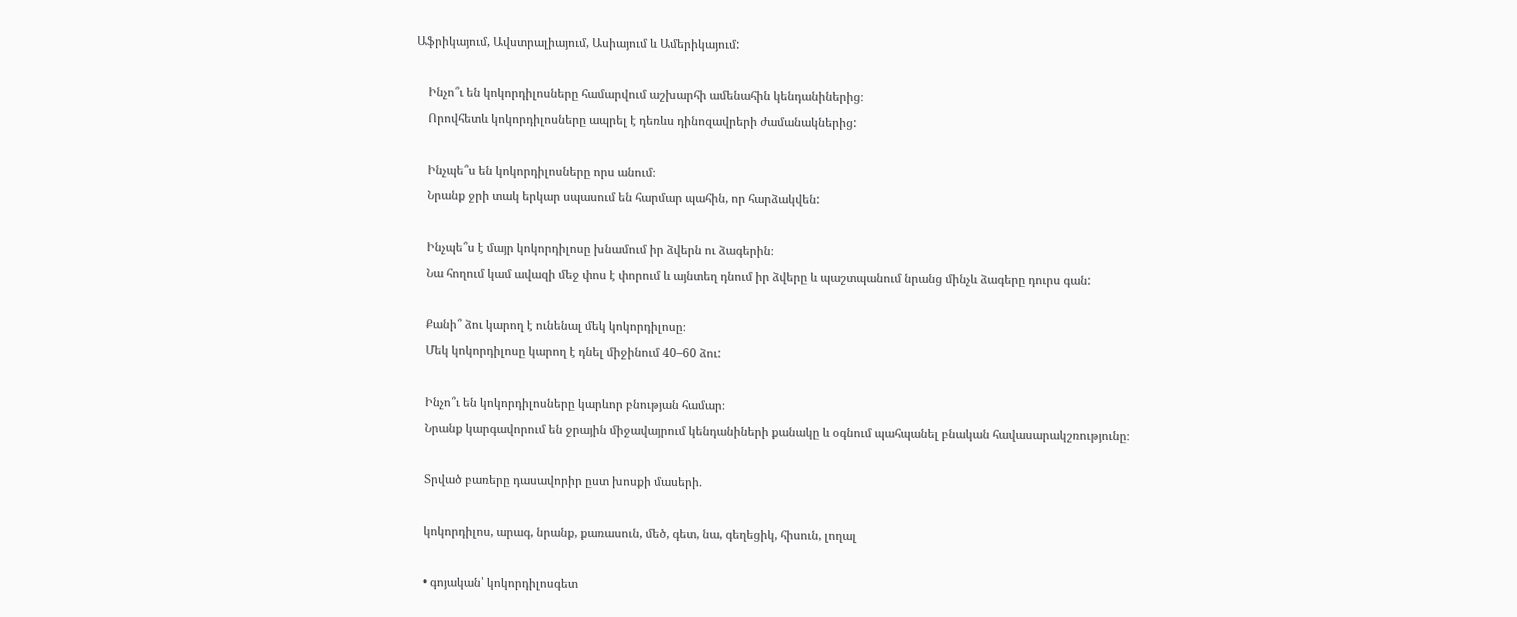Աֆրիկայում, Ավստրալիայում, Ասիայում և Ամերիկայում:

    Ինչո՞ւ են կոկորդիլոսները համարվում աշխարհի ամենահին կենդանիներից։
    Որովհետև կոկորդիլոսները ապրել է դեռևս դինոզավրերի ժամանակներից:

    Ինչպե՞ս են կոկորդիլոսները որս անում։
    Նրանք ջրի տակ երկար սպասում են հարմար պահին, որ հարձակվեն:

    Ինչպե՞ս է մայր կոկորդիլոսը խնամում իր ձվերն ու ձագերին։
    Նա հողում կամ ավազի մեջ փոս է փորում և այնտեղ դնում իր ձվերը և պաշտպանում նրանց մինչև ձագերը դուրս գան:

    Քանի՞ ձու կարող է ունենալ մեկ կոկորդիլոսը։
    Մեկ կոկորդիլոսը կարող է դնել միջինում 40–60 ձու:

    Ինչո՞ւ են կոկորդիլոսները կարևոր բնության համար։
    Նրանք կարգավորում են ջրային միջավայրում կենդանիների քանակը և օգնում պահպանել բնական հավասարակշռությունը։

    Տրված բառերը դասավորիր ըստ խոսքի մասերի․

    կոկորդիլոս, արագ, նրանք, քառասուն, մեծ, գետ, նա, գեղեցիկ, հիսուն, լողալ

    • գոյական՝ կոկորդիլոսգետ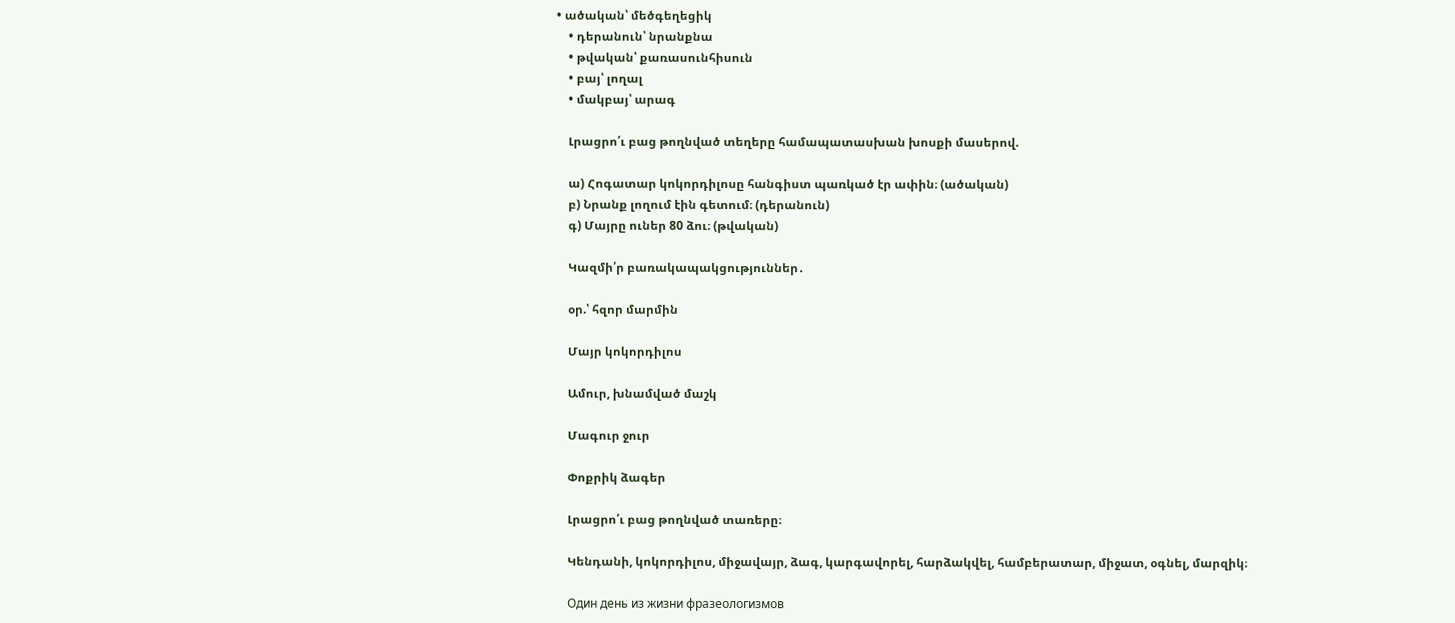• ածական՝ մեծգեղեցիկ
    • դերանուն՝ նրանքնա
    • թվական՝ քառասունհիսուն
    • բայ՝ լողալ
    • մակբայ՝ արագ

    Լրացրո՛ւ բաց թողնված տեղերը համապատասխան խոսքի մասերով.

    ա) Հոգատար կոկորդիլոսը հանգիստ պառկած էր ափին։ (ածական)
    բ) Նրանք լողում էին գետում։ (դերանուն)
    գ) Մայրը ուներ 80 ձու։ (թվական)

    Կազմի՛ր բառակապակցություններ․

    օր.՝ հզոր մարմին

    Մայր կոկորդիլոս

    Ամուր, խնամված մաշկ

    Մագուր ջուր

    Փոքրիկ ձագեր

    Լրացրո՛ւ բաց թողնված տառերը։

    Կենդանի, կոկորդիլոս, միջավայր, ձագ, կարգավորել, հարձակվել, համբերատար, միջատ, օգնել, մարզիկ։

    Один день из жизни фразеологизмов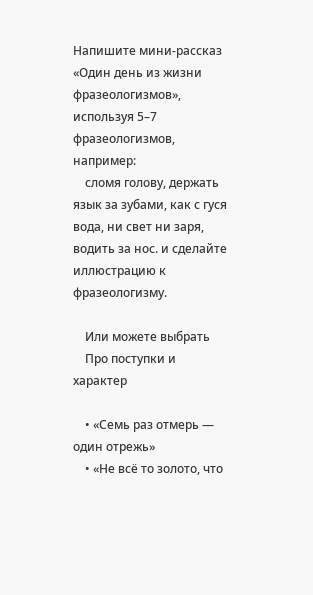Напишите мини-рассказ «Один день из жизни фразеологизмов», используя 5–7 фразеологизмов, например:
    сломя голову, держать язык за зубами, как с гуся вода, ни свет ни заря, водить за нос. и сделайте иллюстрацию к фразеологизму.

    Или можете выбрать
    Про поступки и характер

    • «Семь раз отмерь — один отрежь»
    • «Не всё то золото, что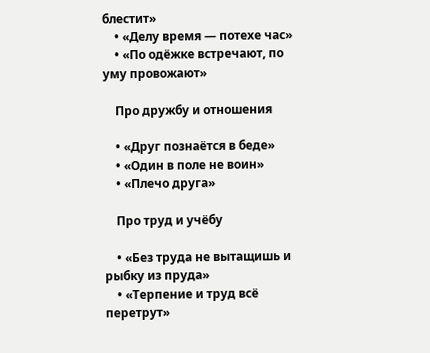блестит»
    • «Делу время — потехе час»
    • «По одёжке встречают, по уму провожают»

    Про дружбу и отношения

    • «Друг познаётся в беде»
    • «Один в поле не воин»
    • «Плечо друга»

    Про труд и учёбу

    • «Без труда не вытащишь и рыбку из пруда»
    • «Терпение и труд всё перетрут»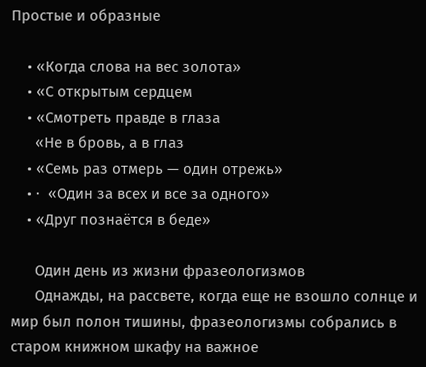Простые и образные

    • «Когда слова на вес золота»
    • «С открытым сердцем
    • «Смотреть правде в глаза
      «Не в бровь, а в глаз
    • «Семь раз отмерь — один отрежь»
    • ·  «Один за всех и все за одного»
    • «Друг познаётся в беде»

      Один день из жизни фразеологизмов
      Однажды, на рассвете, когда еще не взошло солнце и мир был полон тишины, фразеологизмы собрались в старом книжном шкафу на важное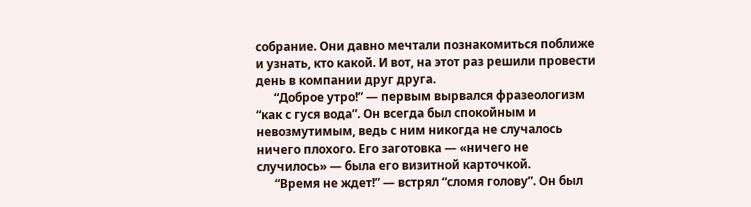собрание. Они давно мечтали познакомиться поближе и узнать, кто какой. И вот, на этот раз решили провести день в компании друг друга.
      “Доброе утро!” — первым вырвался фразеологизм “как с гуся вода”. Он всегда был спокойным и невозмутимым, ведь с ним никогда не случалось ничего плохого. Его заготовка — «ничего не случилось» — была его визитной карточкой.
      “Время не ждет!” — встрял “сломя голову”. Он был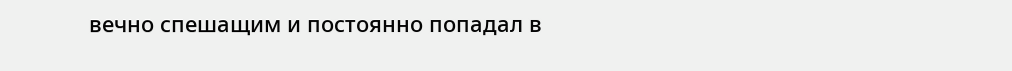вечно спешащим и постоянно попадал в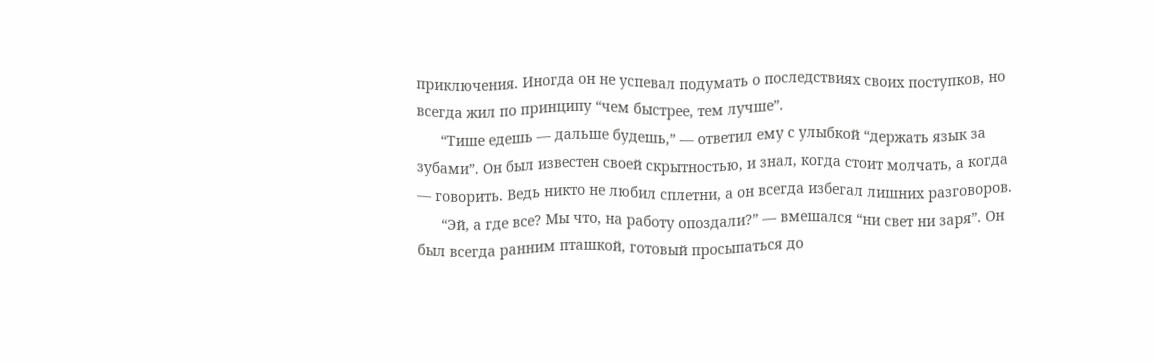приключения. Иногда он не успевал подумать о последствиях своих поступков, но всегда жил по принципу “чем быстрее, тем лучше”.
      “Тише едешь — дальше будешь,” — ответил ему с улыбкой “держать язык за зубами”. Он был известен своей скрытностью, и знал, когда стоит молчать, а когда — говорить. Ведь никто не любил сплетни, а он всегда избегал лишних разговоров.
      “Эй, а где все? Мы что, на работу опоздали?” — вмешался “ни свет ни заря”. Он был всегда ранним пташкой, готовый просыпаться до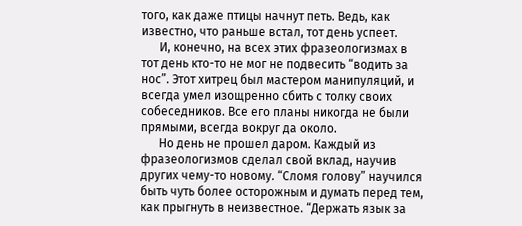того, как даже птицы начнут петь. Ведь, как известно, что раньше встал, тот день успеет.
      И, конечно, на всех этих фразеологизмах в тот день кто-то не мог не подвесить “водить за нос”. Этот хитрец был мастером манипуляций, и всегда умел изощренно сбить с толку своих собеседников. Все его планы никогда не были прямыми, всегда вокруг да около.
      Но день не прошел даром. Каждый из фразеологизмов сделал свой вклад, научив других чему-то новому. “Сломя голову” научился быть чуть более осторожным и думать перед тем, как прыгнуть в неизвестное. “Держать язык за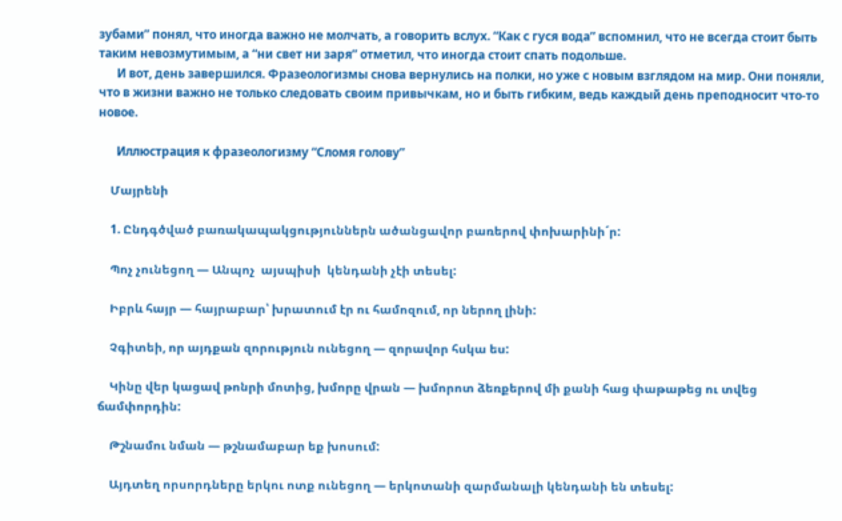зубами” понял, что иногда важно не молчать, а говорить вслух. “Как с гуся вода” вспомнил, что не всегда стоит быть таким невозмутимым, а “ни свет ни заря” отметил, что иногда стоит спать подольше.
      И вот, день завершился. Фразеологизмы снова вернулись на полки, но уже с новым взглядом на мир. Они поняли, что в жизни важно не только следовать своим привычкам, но и быть гибким, ведь каждый день преподносит что-то новое.

      Иллюстрация к фразеологизму “Сломя голову”

    Մայրենի

    1. Ընդգծված բառակապակցություններն ածանցավոր բառերով փոխարինի´ր:

    Պոչ չունեցող — Անպոչ  այսպիսի  կենդանի չէի տեսել:

    Իբրև հայր — հայրաբար՝ խրատում էր ու համոզում, որ ներող լինի:

    Չգիտեի, որ այդքան զորություն ունեցող — զորավոր հսկա ես:

    Կինը վեր կացավ թոնրի մոտից, խմորը վրան — խմորոտ ձեռքերով մի քանի հաց փաթաթեց ու տվեց ճամփորդին:

    Թշնամու նման — թշնամաբար եք խոսում:

    Այդտեղ որսորդները երկու ոտք ունեցող — երկոտանի զարմանալի կենդանի են տեսել: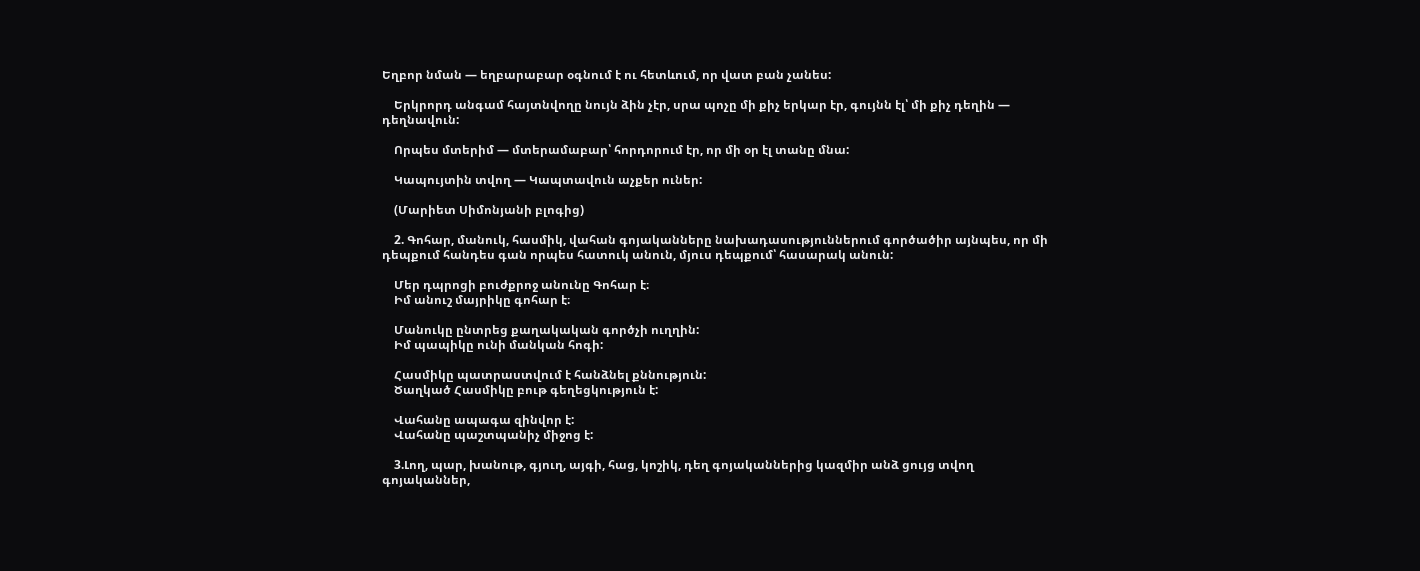Եղբոր նման — եղբարաբար օգնում է ու հետևում, որ վատ բան չանես:

    Երկրորդ անգամ հայտնվողը նույն ձին չէր, սրա պոչը մի քիչ երկար էր, գույնն էլ՝ մի քիչ դեղին — դեղնավուն:

    Որպես մտերիմ — մտերամաբար՝ հորդորում էր, որ մի օր էլ տանը մնա:

    Կապույտին տվող — Կապտավուն աչքեր ուներ:

    (Մարիետ Սիմոնյանի բլոգից)

    2. Գոհար, մանուկ, հասմիկ, վահան գոյականները նախադասություններում գործածիր այնպես, որ մի դեպքում հանդես գան որպես հատուկ անուն, մյուս դեպքում՝ հասարակ անուն:

    Մեր դպրոցի բուժքրոջ անունը Գոհար է։
    Իմ անուշ մայրիկը գոհար է։

    Մանուկը ընտրեց քաղակական գործչի ուղղին:
    Իմ պապիկը ունի մանկան հոգի:

    Հասմիկը պատրաստվում է հանձնել քննություն:
    Ծաղկած Հասմիկը բութ գեղեցկություն է:

    Վահանը ապագա զինվոր է:
    Վահանը պաշտպանիչ միջոց է:

    3.Լող, պար, խանութ, գյուղ, այգի, հաց, կոշիկ, դեղ գոյականներից կազմիր անձ ցույց տվող գոյականներ,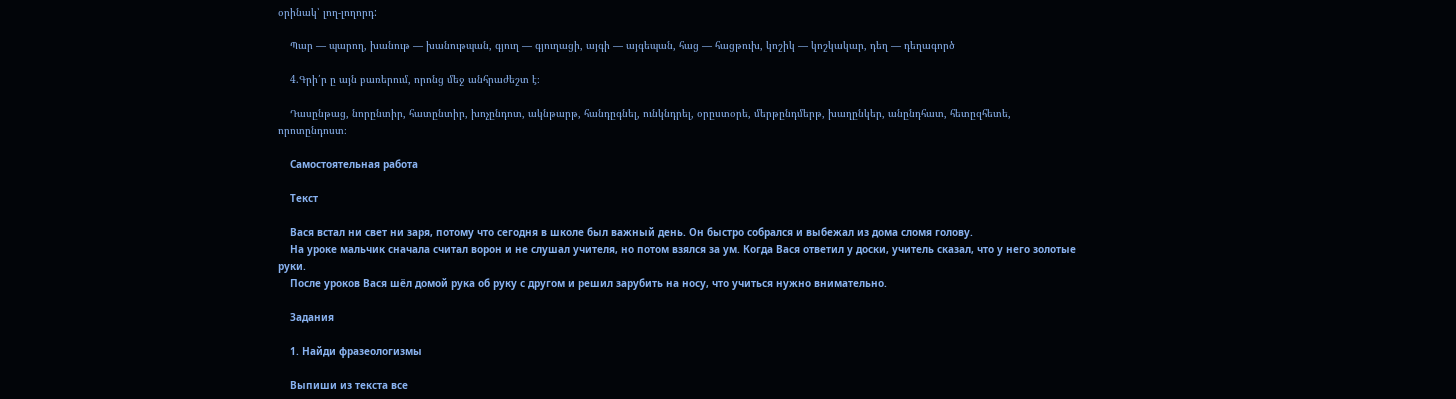օրինակ՝ լող-լողորդ:

    Պար — պարող, խանութ — խանութպան, գյուղ — գյուղացի, այգի — այգեպան, հաց — հացթուխ, կոշիկ — կոշկակար, դեղ — դեղագործ

    4.Գրի՛ր ը այն բառերում, որոնց մեջ անհրաժեշտ է։

    Դասընթաց, նորընտիր, հատընտիր, խոչընդոտ, ակնթարթ, հանդըգնել, ունկնդրել, օրըստօրե, մերթընդմերթ, խաղընկեր, անընդհատ, հետըզհետե, որոտընդոստ։

    Самостоятельная работа

    Текст

    Вася встал ни свет ни заря, потому что сегодня в школе был важный день. Он быстро собрался и выбежал из дома сломя голову.
    На уроке мальчик сначала считал ворон и не слушал учителя, но потом взялся за ум. Когда Вася ответил у доски, учитель сказал, что у него золотые руки.
    После уроков Вася шёл домой рука об руку с другом и решил зарубить на носу, что учиться нужно внимательно.

    Задания

    1. Найди фразеологизмы

    Выпиши из текста все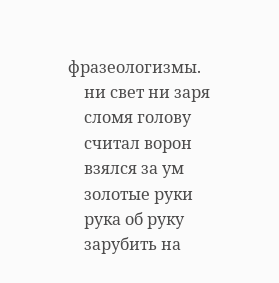фразеологизмы.
    ни свет ни заря
    сломя голову
    считал ворон
    взялся за ум
    золотые руки
    рука об руку
    зарубить на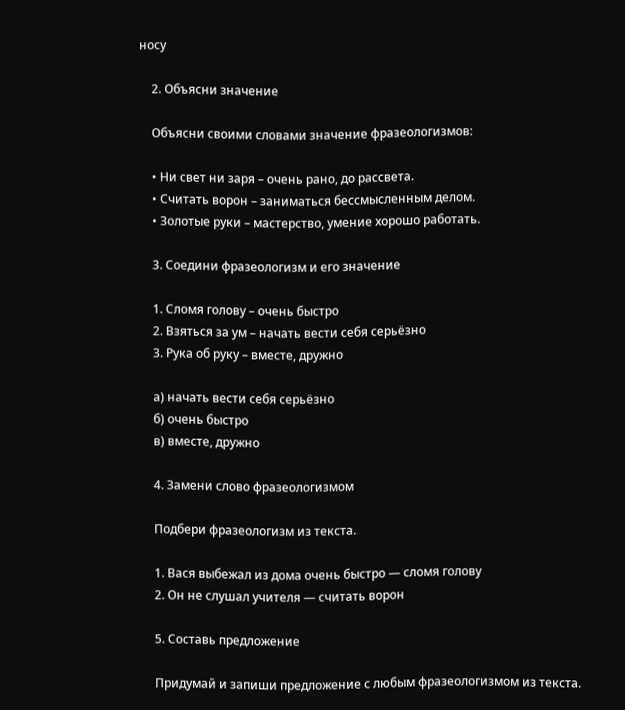носу

    2. Объясни значение

    Объясни своими словами значение фразеологизмов:

    • Ни свет ни заря – очень рано, до рассвета.
    • Считать ворон – заниматься бессмысленным делом.
    • Золотые руки – мастерство, умение хорошо работать.

    3. Соедини фразеологизм и его значение

    1. Сломя голову – очень быстро
    2. Взяться за ум – начать вести себя серьёзно
    3. Рука об руку – вместе, дружно

    а) начать вести себя серьёзно
    б) очень быстро
    в) вместе, дружно

    4. Замени слово фразеологизмом

    Подбери фразеологизм из текста.

    1. Вася выбежал из дома очень быстро — сломя голову
    2. Он не слушал учителя — считать ворон

    5. Составь предложение

    Придумай и запиши предложение с любым фразеологизмом из текста.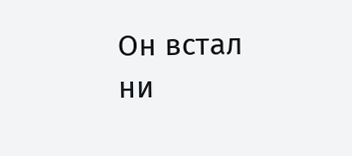Он встал ни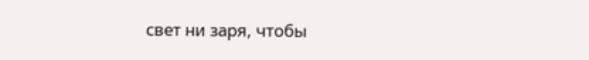свет ни заря, чтобы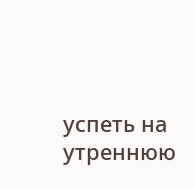успеть на утреннюю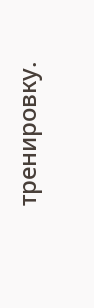тренировку.